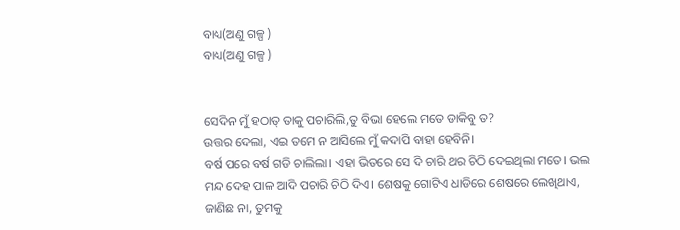ବାଧ୍ୟ(ଅଣୁ ଗଳ୍ପ )
ବାଧ୍ୟ(ଅଣୁ ଗଳ୍ପ )


ସେଦିନ ମୁଁ ହଠାତ୍ ତାକୁ ପଚାରିଲି,ତୁ ବିଭା ହେଲେ ମତେ ଡାକିବୁ ତ?
ଉତ୍ତର ଦେଲା, ଏଇ ତମେ ନ ଆସିଲେ ମୁଁ କଦାପି ବାହା ହେବିନି।
ବର୍ଷ ପରେ ବର୍ଷ ଗଡି ଚାଲିଲା। ଏହା ଭିତରେ ସେ ଦି ଚାରି ଥର ଚିଠି ଦେଇଥିଲା ମତେ। ଭଲ ମନ୍ଦ ଦେହ ପାଳ ଆଦି ପଚାରି ଚିଠି ଦିଏ। ଶେଷକୁ ଗୋଟିଏ ଧାଡିରେ ଶେଷରେ ଲେଖିଥାଏ, ଜାଣିଛ ନା, ତୁମକୁ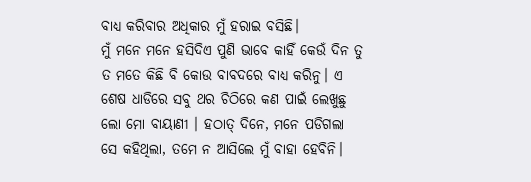ବାଧ୍ୟ କରିବାର ଅଧିକାର ମୁଁ ହରାଇ ବସିଛି।
ମୁଁ ମନେ ମନେ ହସିଦିଏ ପୁଣି ଭାବେ କାହିଁ କେଉଁ ଦିନ ତୁ ତ ମତେ କିଛି ବି କୋଉ ବାବଦରେ ବାଧ୍ୟ କରିନୁ। ଏ ଶେଷ ଧାଡିରେ ସବୁ ଥର ଚିଠିରେ କଣ ପାଇଁ ଲେଖୁଛୁ ଲୋ ମୋ ବାୟାଣୀ । ହଠାତ୍ ଦିନେ, ମନେ ପଡିଗଲା ସେ କହିଥିଲା, ତମେ ନ ଆସିଲେ ମୁଁ ବାହା ହେବିନି।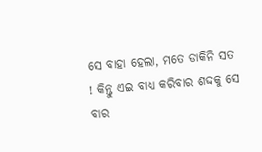ସେ ବାହା ହେଲା, ମତେ ଡାକିନି ସତ ! କିନ୍ତୁ ଏଇ ବାଧ୍ୟ କରିବାର ଶଦ୍ଦକୁ ସେ ବାର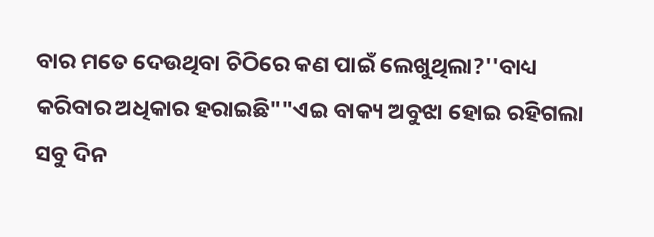ବାର ମତେ ଦେଉଥିବା ଚିଠିରେ କଣ ପାଇଁ ଲେଖୁଥିଲା?''ବାଧ୍ୟ କରିବାର ଅଧିକାର ହରାଇଛି""ଏଇ ବାକ୍ୟ ଅବୁଝା ହୋଇ ରହିଗଲା ସବୁ ଦିନ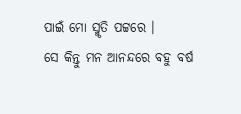ପାଇଁ ମୋ ସ୍ମୃତି ପଟ୍ଟରେ ।
ସେ କିନ୍ତୁ ମନ ଆନନ୍ଦରେ ବହୁ ବର୍ଷ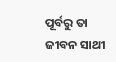ପୂର୍ବରୁ ତା ଜୀବନ ସାଥୀ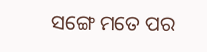ସଙ୍ଗେ ମତେ ପର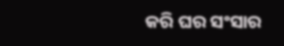କରି ଘର ସଂସାର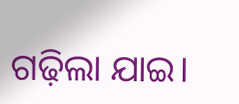ଗଢ଼ିଲା ଯାଇ।